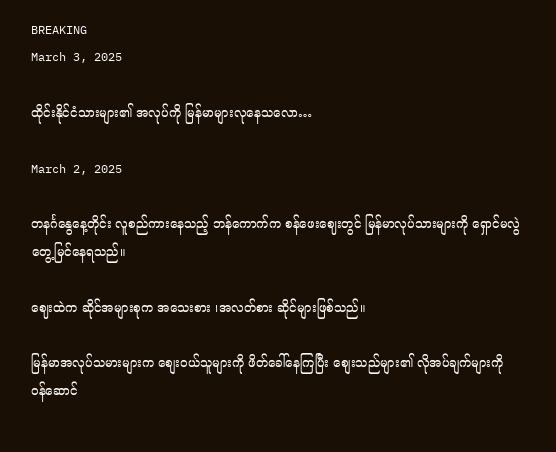BREAKING
March 3, 2025

ထိုင်းနိုင်ငံသားများ၏ အလုပ်ကို မြန်မာများလုနေသလော…

March 2, 2025

တနင်္ဂနွေနေ့တိုင်း လူစည်ကားနေသည့် ဘန်ကောက်က စန်ဖေးဈေးတွင် မြန်မာလုပ်သားများကို ရှောင်မလွဲတွေ့မြင်နေရသည်။

ဈေးထဲက ဆိုင်အများစုက အသေးစား ၊အလတ်စား ဆိုင်များဖြစ်သည်။

မြန်မာအလုပ်သမားများက စျေးဝယ်သူများကို ဖိတ်ခေါ်နေကြပြီး စျေးသည်များ၏ လိုအပ်ချက်များကို ဝန်ဆောင်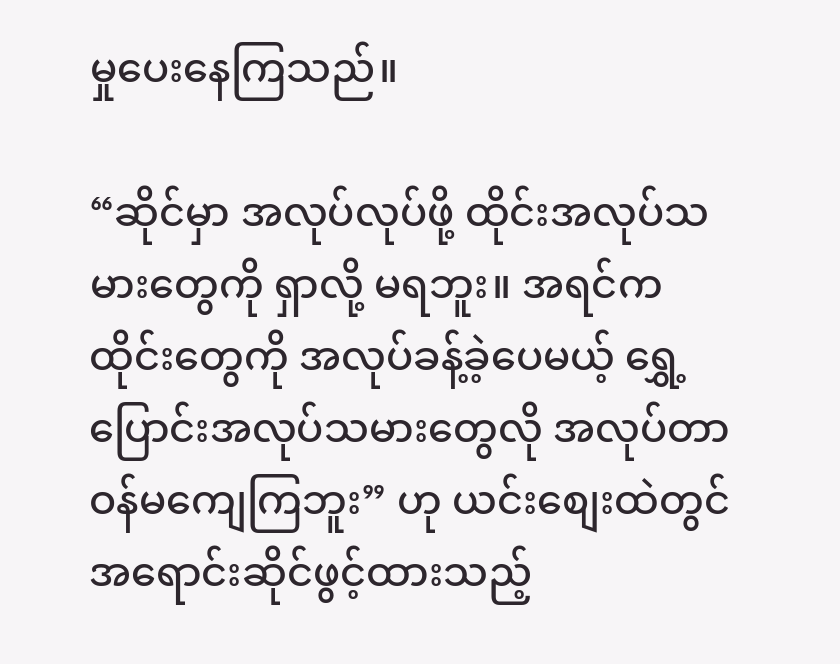မှုပေးနေကြသည်။

“ဆိုင်မှာ အလုပ်လုပ်ဖို့ ထိုင်းအလုပ်သမားတွေကို ရှာလို့ မရဘူး။ အရင်က ထိုင်းတွေကို အလုပ်ခန့်ခဲ့ပေမယ့် ရွှေ့ပြောင်းအလုပ်သမားတွေလို အလုပ်တာဝန်မကျေကြဘူး” ဟု ယင်းစျေးထဲတွင် အရောင်းဆိုင်ဖွင့်ထားသည့်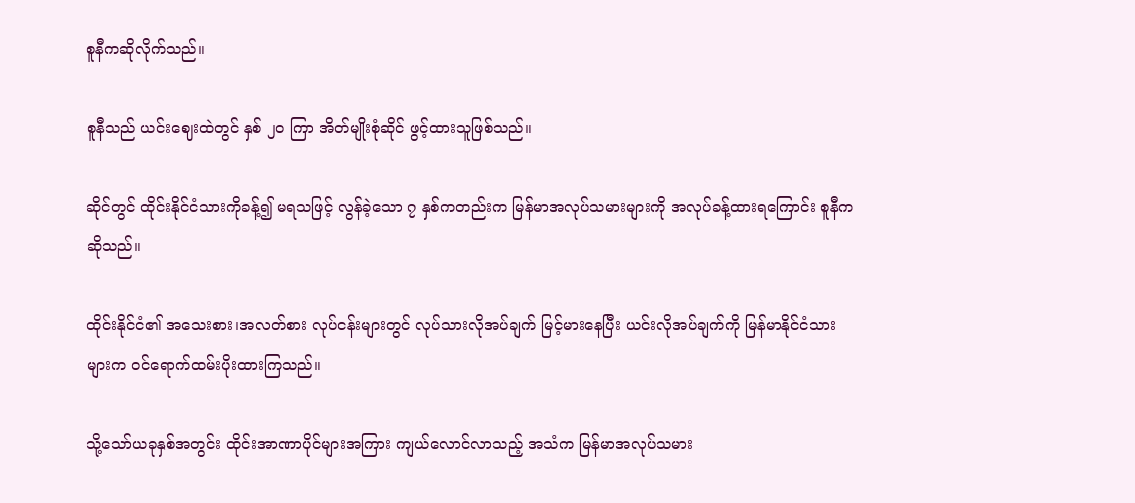စူနီကဆိုလိုက်သည်။

စူနီသည် ယင်းဈေးထဲတွင် နှစ် ၂၀ ကြာ အိတ်မျိုးစုံဆိုင် ဖွင့်ထားသူဖြစ်သည်။

ဆိုင်တွင် ထိုင်းနိုင်ငံသားကိုခန့်၍ မရသဖြင့် လွန်ခဲ့သော ၇ နှစ်ကတည်းက မြန်မာအလုပ်သမားများကို အလုပ်ခန့်ထားရကြောင်း စူနီကဆိုသည်။

ထိုင်းနိုင်ငံ၏ အသေးစား၊အလတ်စား လုပ်ငန်းများတွင် လုပ်သားလိုအပ်ချက် မြင့်မားနေပြီး ယင်းလိုအပ်ချက်ကို မြန်မာနိုင်ငံသားများက ဝင်ရောက်ထမ်းပိုးထားကြသည်။

သို့သော်ယခုနှစ်အတွင်း ထိုင်းအာဏာပိုင်များအကြား ကျယ်လောင်လာသည့် အသံက မြန်မာအလုပ်သမား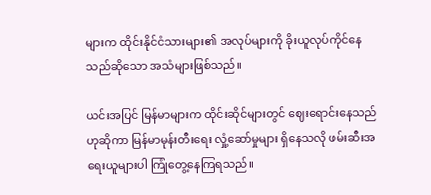များက ထိုင်းနိုင်ငံသားများ၏ အလုပ်များကို ခိုးယူလုပ်ကိုင်နေသည်ဆိုသော အသံများဖြစ်သည်။

ယင်းအပြင် မြန်မာများက ထိုင်းဆိုင်များတွင် ဈေးရောင်းနေသည်ဟုဆိုကာ မြန်မာမုန်းတီးရေး လှုံ့ဆော်မှုများ ရှိနေသလို ဖမ်းဆီးအရေးယူများပါ ကြုံတွေ့နေကြရသည်။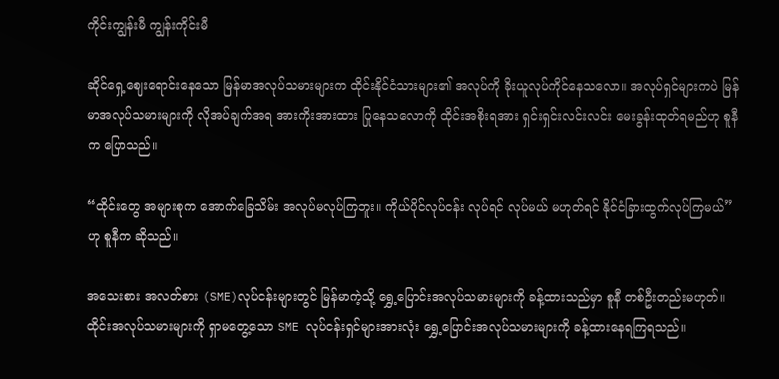ကိုင်းကျွန်းမီ ကျွန်းကိုင်းမီ

ဆိုင်ရှေ့ဈေးရောင်းနေသော မြန်မာအလုပ်သမားများက ထိုင်းနိုင်ငံသားများ၏ အလုပ်ကို ခိုးယူလုပ်ကိုင်နေသလော။ အလုပ်ရှင်များကပဲ မြန်မာအလုပ်သမားများကို လိုအပ်ချက်အရ အားကိုးအားထား ပြုနေသလောကို ထိုင်းအစိုးရအား ရှင်းရှင်းလင်းလင်း မေးခွန်းထုတ်ရမည်ဟု စူနီက ပြောသည်။

“ထိုင်းတွေ အများစုက အောက်ခြေသိမ်း အလုပ်မလုပ်ကြဘူး။ ကိုယ်ပိုင်လုပ်ငန်း လုပ်ရင် လုပ်မယ် မဟုတ်ရင် နိုင်ငံခြားထွက်လုပ်ကြမယ်” ဟု စူနီက ဆိုသည်။

အသေးစား အလတ်စား (SME)လုပ်ငန်းများတွင် မြန်မာကဲ့သို့ ရွှေ့ပြောင်းအလုပ်သမားများကို ခန့်ထားသည်မှာ စူနီ တစ်ဦးတည်းမဟုတ်။ ထိုင်းအလုပ်သမားများကို ရှာမတွေ့သော SME လုပ်ငန်းရှင်များအားလုံး ရွှေ့ပြောင်းအလုပ်သမားများကို ခန့်ထားနေရကြရသည်။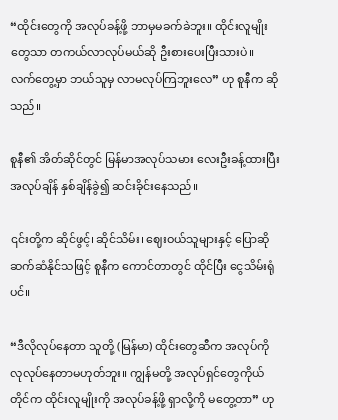“ထိုင်းတွေကို အလုပ်ခန့်ဖို့ ဘာမှမခက်ခဲဘူး။ ထိုင်းလူမျိုးတွေသာ တကယ်လာလုပ်မယ်ဆို ဦးစားပေးပြီးသားပဲ။ လက်တွေ့မှာ ဘယ်သူမှ လာမလုပ်ကြဘူးလေ” ဟု စူနီက ဆိုသည်။

စူနီ၏ အိတ်ဆိုင်တွင် မြန်မာအလုပ်သမား လေးဦးခန့်ထားပြီး အလုပ်ချိန် နှစ်ချိန်ခွဲ၍ ဆင်းခိုင်းနေသည်။

၎င်းတို့က ဆိုင်ဖွင့်၊ ဆိုင်သိမ်း၊ ဈေးဝယ်သူများနှင့် ပြောဆိုဆက်ဆံနိုင်သဖြင့် စူနီက ကောင်တာတွင် ထိုင်ပြီး ငွေသိမ်းရုံပင်။

“ဒီလိုလုပ်နေတာ သူတို့ (မြန်မာ) ထိုင်းတွေဆီက အလုပ်ကို လုလုပ်နေတာမဟုတ်ဘူး။ ကျွန်မတို့ အလုပ်ရှင်တွေကိုယ်တိုင်က ထိုင်းလူမျိုးကို အလုပ်ခန့်ဖို့ ရှာလို့ကို မတွေ့တာ” ဟု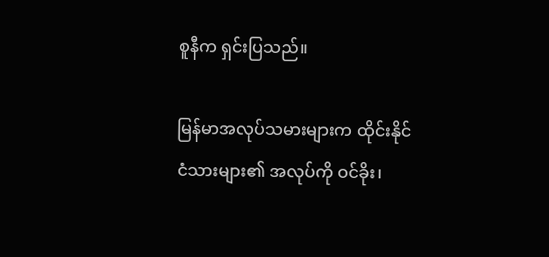စူနီက ရှင်းပြသည်။

မြန်မာအလုပ်သမားများက ထိုင်းနိုင်ငံသားများ၏ အလုပ်ကို ဝင်ခိုး၊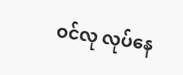ဝင်လု လုပ်နေ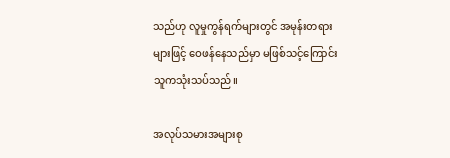သည်ဟု လူမှုကွန်ရက်များတွင် အမုန်းတရားများဖြင့် ဝေဖန်နေသည်မှာ မဖြစ်သင့်ကြောင်း သူကသုံးသပ်သည်။

အလုပ်သမားအများစု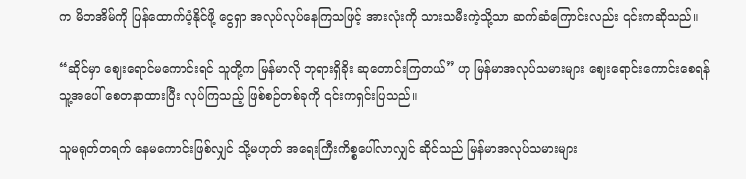က မိဘအိမ်ကို ပြန်ထောက်ပံ့နိုင်ဖို့ ငွေရှာ အလုပ်လုပ်နေကြသဖြင့် အားလုံးကို သားသမီးကဲ့သို့သာ ဆက်ဆံကြောင်းလည်း ၎င်းကဆိုသည်။

“ဆိုင်မှာ ဈေးရောင်မကောင်းရင် သူတို့က မြန်မာလို ဘုရားရှိခိုး ဆုတောင်းကြတယ်” ဟု မြန်မာအလုပ်သမားများ ဈေးရောင်းကောင်းစေရန် သူ့အပေါ် စေတနာထားပြီး လုပ်ကြသည့် ဖြစ်စဉ်တစ်ခုကို ၎င်းကရှင်းပြသည်။

သူမရုတ်တရက် နေမကောင်းဖြစ်လျှင် သို့မဟုတ် အရေးကြီးကိစ္စပေါ်လာလျှင် ဆိုင်သည် မြန်မာအလုပ်သမားများ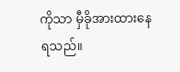ကိုသာ မှီခိုအားထားနေရသည်။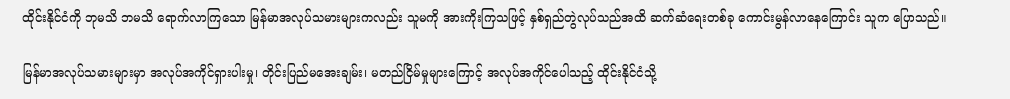ထိုင်းနိုင်ငံကို ဘုမသိ ဘမသိ ရောက်လာကြသော မြန်မာအလုပ်သမားများကလည်း သူမကို အားကိုးကြသဖြင့် နှစ်ရှည်တွဲလုပ်သည်အထိ ဆက်ဆံရေးတစ်ခု ကောင်းမွန်လာနေကြောင်း သူက ပြောသည်။

မြန်မာအလုပ်သမားများမှာ အလုပ်အကိုင်ရှားပါးမှု၊ တိုင်းပြည်မအေးချမ်း၊ မတည်ငြိမ်မှုများကြောင့် အလုပ်အကိုင်ပေါသည့် ထိုင်းနိုင်ငံသို့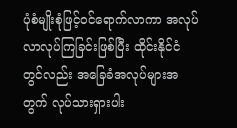ပုံစံမျိုးစုံဖြင့်ဝင်ရောက်လာကာ အလုပ်လာလုပ်ကြခြင်းဖြစ်ပြီး ထိုင်းနိုင်ငံတွင်လည်း အခြေခံအလုပ်များအတွက် လုပ်သားရှားပါး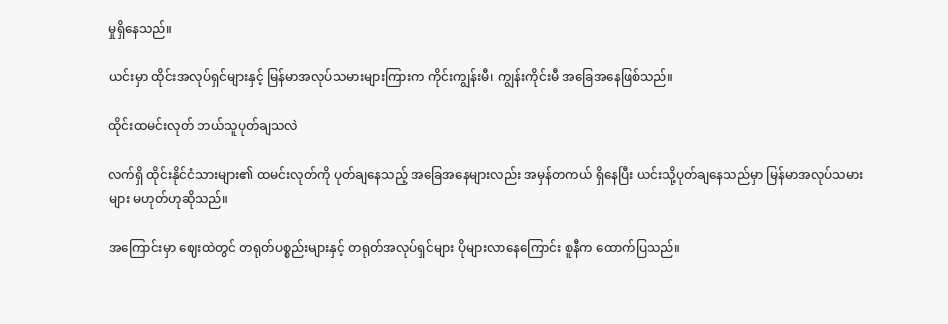မှုရှိနေသည်။

ယင်းမှာ ထိုင်းအလုပ်ရှင်များနှင့် မြန်မာအလုပ်သမားများကြားက ကိုင်းကျွန်းမီ၊ ကျွန်းကိုင်းမီ အခြေအနေဖြစ်သည်။

ထိုင်းထမင်းလုတ် ဘယ်သူပုတ်ချသလဲ

လက်ရှိ ထိုင်းနိုင်ငံသားများ၏ ထမင်းလုတ်ကို ပုတ်ချနေသည့် အခြေအနေများလည်း အမှန်တကယ် ရှိနေပြီး ယင်းသို့ပုတ်ချနေသည်မှာ မြန်မာအလုပ်သမားများ မဟုတ်ဟုဆိုသည်။

အကြောင်းမှာ ဈေးထဲတွင် တရုတ်ပစ္စည်းများနှင့် တရုတ်အလုပ်ရှင်များ ပိုများလာနေကြောင်း စူနီက ထောက်ပြသည်။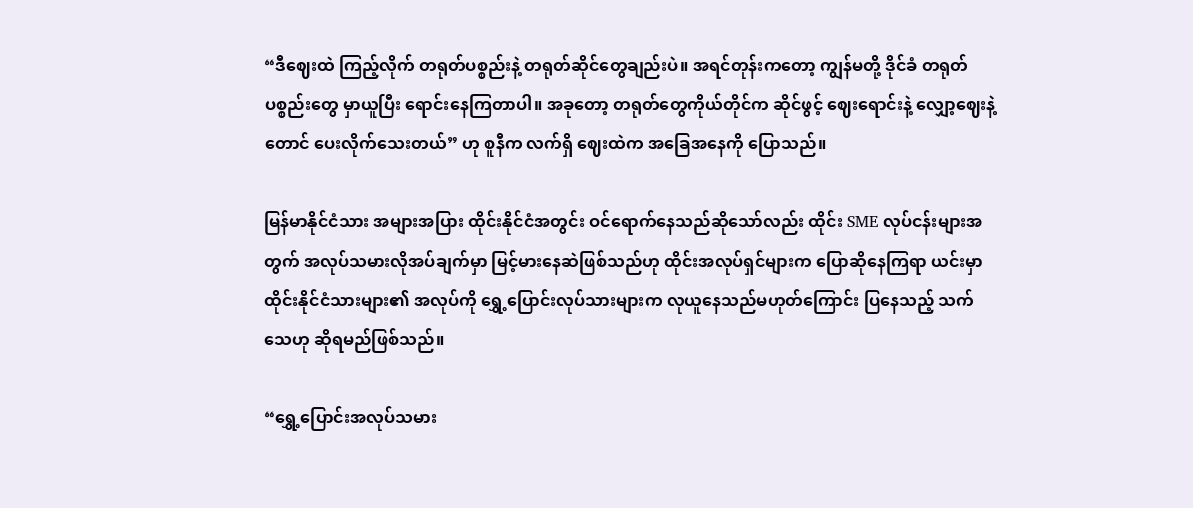“ဒီဈေးထဲ ကြည့်လိုက် တရုတ်ပစ္စည်းနဲ့ တရုတ်ဆိုင်တွေချည်းပဲ။ အရင်တုန်းကတော့ ကျွန်မတို့ ဒိုင်ခံ တရုတ်ပစ္စည်းတွေ မှာယူပြီး ရောင်းနေကြတာပါ။ အခုတော့ တရုတ်တွေကိုယ်တိုင်က ဆိုင်ဖွင့် ဈေးရောင်းနဲ့ လျှော့ဈေးနဲ့တောင် ပေးလိုက်သေးတယ်” ဟု စူနီက လက်ရှိ ဈေးထဲက အခြေအနေကို ပြောသည်။

မြန်မာနိုင်ငံသား အများအပြား ထိုင်းနိုင်ငံအတွင်း ဝင်ရောက်နေသည်ဆိုသော်လည်း ထိုင်း SME လုပ်ငန်းများအတွက် အလုပ်သမားလိုအပ်ချက်မှာ မြင့်မားနေဆဲဖြစ်သည်ဟု ထိုင်းအလုပ်ရှင်များက ပြောဆိုနေကြရာ ယင်းမှာထိုင်းနိုင်ငံသားများ၏ အလုပ်ကို ရွှေ့ပြောင်းလုပ်သားများက လုယူနေသည်မဟုတ်ကြောင်း ပြနေသည့် သက်သေဟု ဆိုရမည်ဖြစ်သည်။

“ရွှေ့ပြောင်းအလုပ်သမား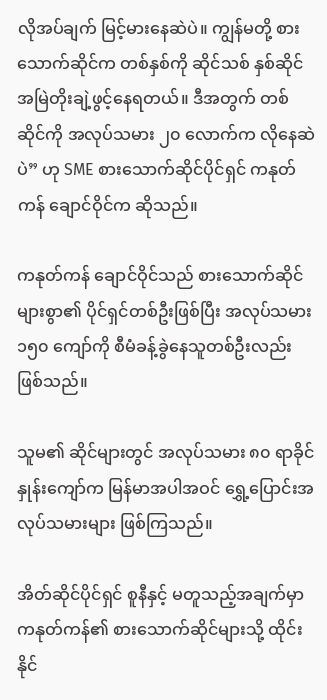လိုအပ်ချက် မြင့်မားနေဆဲပဲ။ ကျွန်မတို့ စားသောက်ဆိုင်က တစ်နှစ်ကို ဆိုင်သစ် နှစ်ဆိုင် အမြဲတိုးချဲ့ဖွင့်နေရတယ်။ ဒီအတွက် တစ်ဆိုင်ကို အလုပ်သမား ၂၀ လောက်က လိုနေဆဲပဲ” ဟု SME စားသောက်ဆိုင်ပိုင်ရှင် ကနုတ်ကန် ချောင်ဝိုင်က ဆိုသည်။

ကနုတ်ကန် ချောင်ဝိုင်သည် စားသောက်ဆိုင်များစွာ၏ ပိုင်ရှင်တစ်ဦးဖြစ်ပြီး အလုပ်သမား ၁၅၀ ကျော်ကို စီမံခန့်ခွဲနေသူတစ်ဦးလည်းဖြစ်သည်။

သူမ၏ ဆိုင်များတွင် အလုပ်သမား ၈၀ ရာခိုင်နှုန်းကျော်က မြန်မာအပါအဝင် ရွှေ့ပြောင်းအလုပ်သမားများ ဖြစ်ကြသည်။

အိတ်ဆိုင်ပိုင်ရှင် စူနီနှင့် မတူသည့်အချက်မှာ ကနုတ်ကန်၏ စားသောက်ဆိုင်များသို့ ထိုင်းနိုင်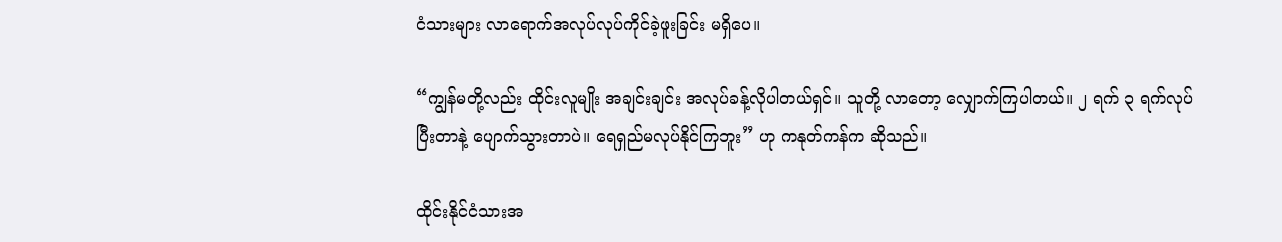ငံသားများ လာရောက်အလုပ်လုပ်ကိုင်ခဲ့ဖူးခြင်း မရှိပေ။

“ကျွန်မတို့လည်း ထိုင်းလူမျိုး အချင်းချင်း အလုပ်ခန့်လိုပါတယ်ရှင်။ သူတို့ လာတော့ လျှောက်ကြပါတယ်။ ၂ ရက် ၃ ရက်လုပ်ပြီးတာနဲ့ ပျောက်သွားတာပဲ။ ရေရှည်မလုပ်နိုင်ကြဘူး” ဟု ကနုတ်ကန်က ဆိုသည်။

ထိုင်းနိုင်ငံသားအ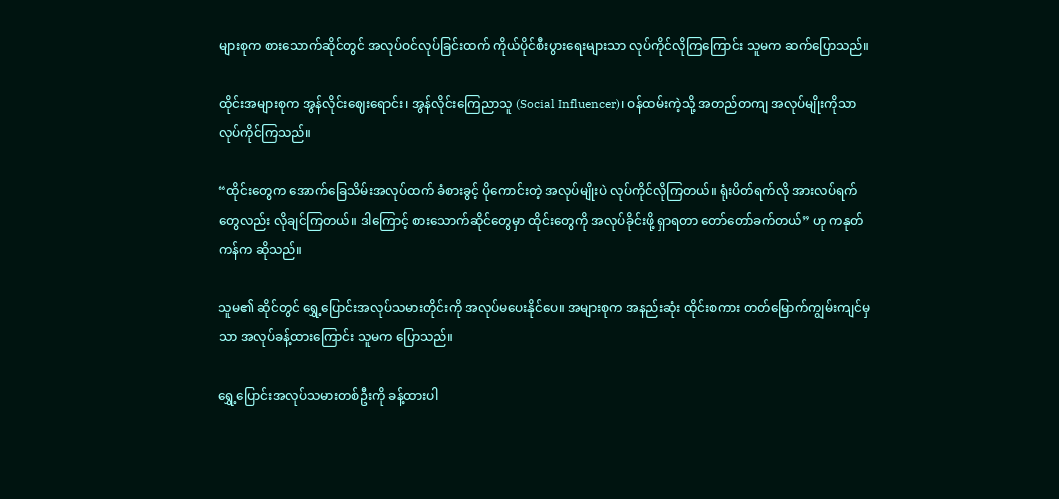များစုက စားသောက်ဆိုင်တွင် အလုပ်ဝင်လုပ်ခြင်းထက် ကိုယ်ပိုင်စီးပွားရေးများသာ လုပ်ကိုင်လိုကြကြောင်း သူမက ဆက်ပြောသည်။

ထိုင်းအများစုက အွန်လိုင်းဈေးရောင်း၊ အွန်လိုင်းကြေညာသူ (Social Influencer)၊ ဝန်ထမ်းကဲ့သို့ အတည်တကျ အလုပ်မျိုးကိုသာ လုပ်ကိုင်ကြသည်။

“ထိုင်းတွေက အောက်ခြေသိမ်းအလုပ်ထက် ခံစားခွင့် ပိုကောင်းတဲ့ အလုပ်မျိုးပဲ လုပ်ကိုင်လိုကြတယ်။ ရုံးပိတ်ရက်လို အားလပ်ရက်တွေလည်း လိုချင်ကြတယ်။ ဒါကြောင့် စားသောက်ဆိုင်တွေမှာ ထိုင်းတွေကို အလုပ်ခိုင်းဖို့ ရှာရတာ တော်တော်ခက်တယ်” ဟု ကနုတ်ကန်က ဆိုသည်။

သူမ၏ ဆိုင်တွင် ရွှေ့ပြောင်းအလုပ်သမားတိုင်းကို အလုပ်မပေးနိုင်ပေ။ အများစုက အနည်းဆုံး ထိုင်းစကား တတ်မြောက်ကျွမ်းကျင်မှသာ အလုပ်ခန့်ထားကြောင်း သူမက ပြောသည်။

ရွှေ့ပြောင်းအလုပ်သမားတစ်ဦးကို ခန့်ထားပါ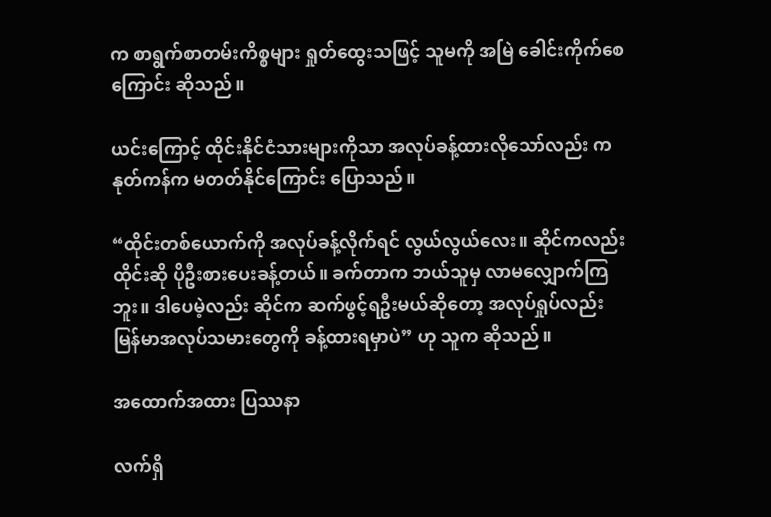က စာရွက်စာတမ်းကိစ္စများ ရှုတ်ထွေးသဖြင့် သူမကို အမြဲ ခေါင်းကိုက်စေကြောင်း ဆိုသည်။

ယင်းကြောင့် ထိုင်းနိုင်ငံသားများကိုသာ အလုပ်ခန့်ထားလိုသော်လည်း ကနုတ်ကန်က မတတ်နိုင်ကြောင်း ပြောသည်။

“ထိုင်းတစ်ယောက်ကို အလုပ်ခန့်လိုက်ရင် လွယ်လွယ်လေး။ ဆိုင်ကလည်း ထိုင်းဆို ပိုဦးစားပေးခန့်တယ်။ ခက်တာက ဘယ်သူမှ လာမလျှောက်ကြဘူး။ ဒါပေမဲ့လည်း ဆိုင်က ဆက်ဖွင့်ရဦးမယ်ဆိုတော့ အလုပ်ရှုပ်လည်း မြန်မာအလုပ်သမားတွေကို ခန့်ထားရမှာပဲ” ဟု သူက ဆိုသည်။

အထောက်အထား ပြဿနာ

လက်ရှိ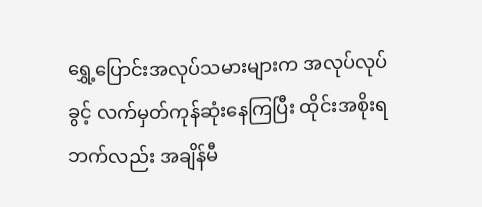ရွှေ့ပြောင်းအလုပ်သမားများက အလုပ်လုပ်ခွင့် လက်မှတ်ကုန်ဆုံးနေကြပြီး ထိုင်းအစိုးရဘက်လည်း အချိန်မီ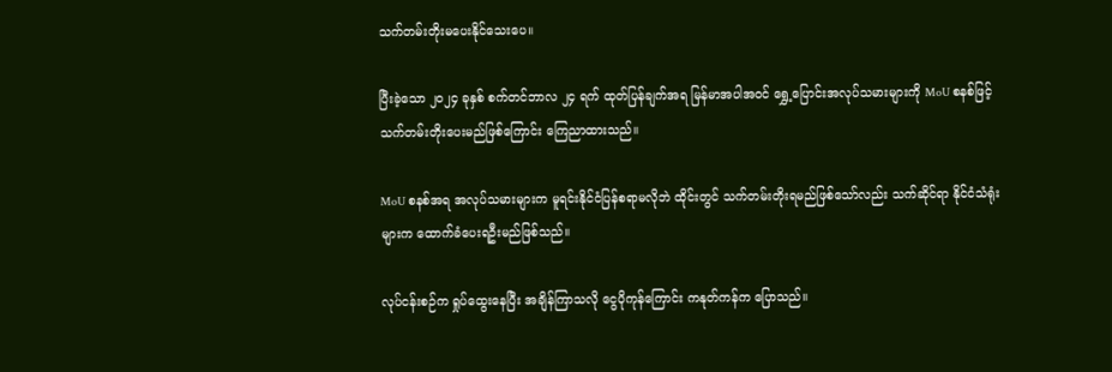သက်တမ်းတိုးမပေးနိုင်သေးပေ။

ပြီးခဲ့သော ၂၀၂၄ ခုနှစ် စက်တင်ဘာလ ၂၄ ရက် ထုတ်ပြန်ချက်အရ မြန်မာအပါအဝင် ရွှေ့ပြောင်းအလုပ်သမားများကို MoU စနစ်ဖြင့်သက်တမ်းတိုးပေးမည်ဖြစ်ကြောင်း ကြေညာထားသည်။

MoU စနစ်အရ အလုပ်သမားများက မူရင်းနိုင်ငံပြန်စရာမလိုဘဲ ထိုင်းတွင် သက်တမ်းတိုးရမည်ဖြစ်သော်လည်း သက်ဆိုင်ရာ နိုင်ငံသံရုံးများက ထောက်ခံပေးရဦးမည်ဖြစ်သည်။

လုပ်ငန်းစဉ်က ရှုပ်ထွေးနေပြီး အချိန်ကြာသလို ငွေပိုကုန်ကြောင်း ကနုတ်ကန်က ပြောသည်။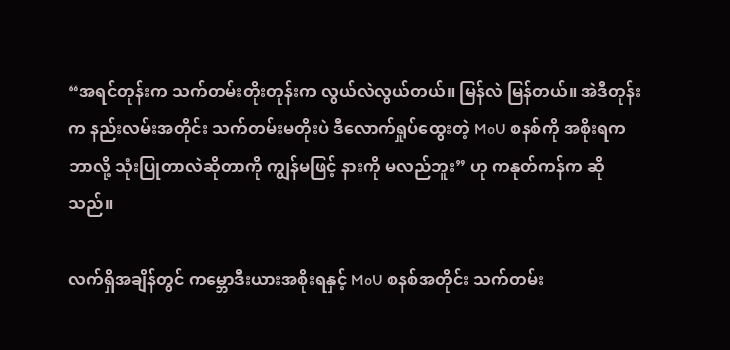“အရင်တုန်းက သက်တမ်းတိုးတုန်းက လွယ်လဲလွယ်တယ်။ မြန်လဲ မြန်တယ်။ အဲဒီတုန်းက နည်းလမ်းအတိုင်း သက်တမ်းမတိုးပဲ ဒီလောက်ရှုပ်ထွေးတဲ့ MoU စနစ်ကို အစိုးရက ဘာလို့ သုံးပြုတာလဲဆိုတာကို ကျွန်မဖြင့် နားကို မလည်ဘူး” ဟု ကနုတ်ကန်က ဆိုသည်။

လက်ရှိအချိန်တွင် ကမ္ဘောဒီးယားအစိုးရနှင့် MoU စနစ်အတိုင်း သက်တမ်း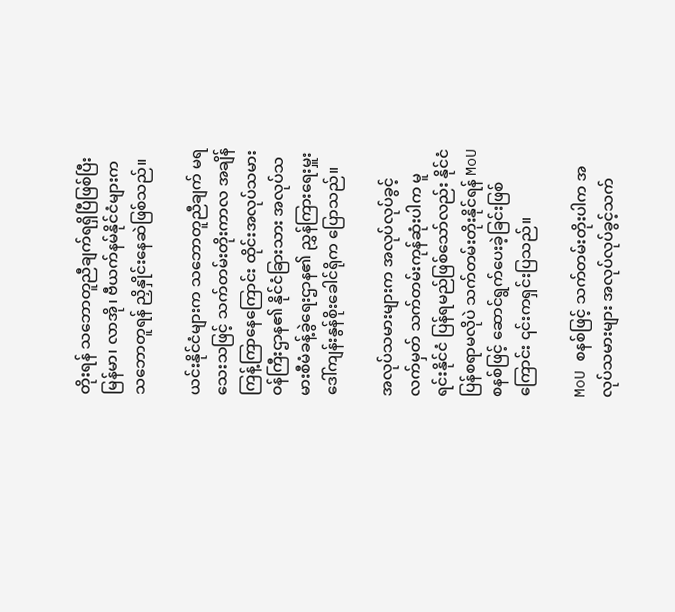တိုးရန် သဘောတူညီချက်ရရှိပြီဖြစ်ပြီး မြန်မာ၊ လာအို၊ ဗီယက်နမ်နိုင်ငံများက သဘောတူရန် ညှိနှိုင်းနေဆဲဖြစ်သည်။

ယင်းနိုင်ငံများက သဘောတူညီချက် မရသေးသဖြင့် သက်တမ်းတိုးကာလ အချိန်ကြန့်ကြာနေကြောင်း ထိုင်းအလုပ်သမားဝန်ကြီးဌာန၏ နိုင်ငံခြားသား အလုပ်သမားစီမံခန့်ခွဲရေးဌာန၏ ညွှန်ကြားရေးမှူး ဒေါ်ကျန်းနွန်စိုးခေါင်ရိုက ပြောသည်။

အလုပ်သမားများက အလုပ်လုပ်ခွင့် လက်မှတ် သက်တမ်းကုန်ဆုံးပါက မူရင်းနိုင်ငံ ပြန်ရမည်ဖြစ်သော်လည်း နိုင်ငံပြန်စရာမလိုပဲ သက်တမ်းတိုးနိုင်ရန် MoU စနစ်ဖြင့် ဆောင်ရွက်ပေးခဲ့ခြင်းဖြစ်ကြောင်း ၎င်းကရှင်းပြသည်။

MoU စနစ်ဖြင့် သက်တမ်းတိုးပါက အလုပ်သမားများ အလုပ်လုပ်ခွင့်သက်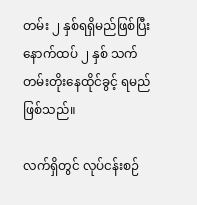တမ်း ၂ နှစ်ရရှိမည်ဖြစ်ပြီး နောက်ထပ် ၂ နှစ် သက်တမ်းတိုးနေထိုင်ခွင့် ရမည်ဖြစ်သည်။

လက်ရှိတွင် လုပ်ငန်းစဉ်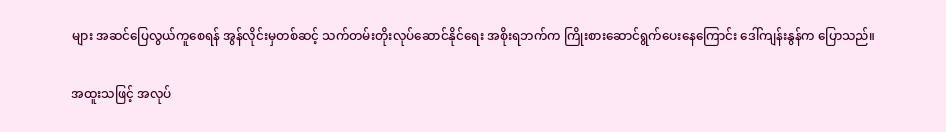များ အဆင်ပြေလွယ်ကူစေရန် အွန်လိုင်းမှတစ်ဆင့် သက်တမ်းတိုးလုပ်ဆောင်နိုင်ရေး အစိုးရဘက်က ကြိုးစားဆောင်ရွက်ပေးနေကြောင်း ဒေါ်ကျန်းနွန်က ပြောသည်။

အထူးသဖြင့် အလုပ်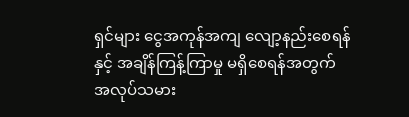ရှင်များ ငွေအကုန်အကျ လျော့နည်းစေရန်နှင့် အချိန်ကြန့်ကြာမှု မရှိစေရန်အတွက် အလုပ်သမား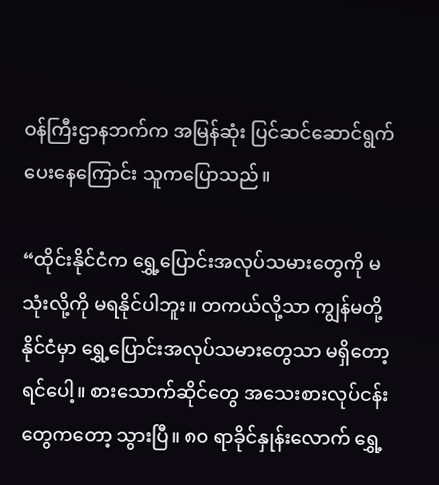ဝန်ကြီးဌာနဘက်က အမြန်ဆုံး ပြင်ဆင်ဆောင်ရွက်ပေးနေကြောင်း သူကပြောသည်။

“ထိုင်းနိုင်ငံက ရွှေ့ပြောင်းအလုပ်သမားတွေကို မသုံးလို့ကို မရနိုင်ပါဘူး။ တကယ်လို့သာ ကျွန်မတို့နိုင်ငံမှာ ရွှေ့ပြောင်းအလုပ်သမားတွေသာ မရှိတော့ရင်ပေါ့။ စားသောက်ဆိုင်တွေ အသေးစားလုပ်ငန်းတွေကတော့ သွားပြီ။ ၈၀ ရာခိုင်နှုန်းလောက် ရွှေ့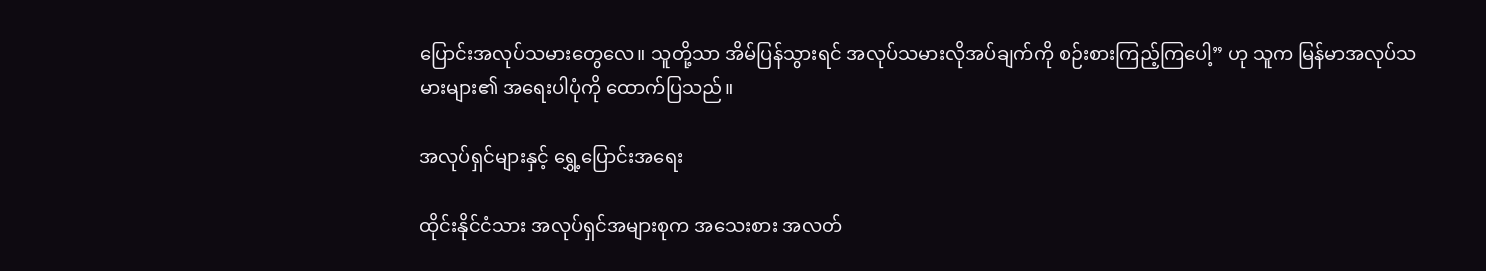ပြောင်းအလုပ်သမားတွေလေ။ သူတို့သာ အိမ်ပြန်သွားရင် အလုပ်သမားလိုအပ်ချက်ကို စဉ်းစားကြည့်ကြပေါ့” ဟု သူက မြန်မာအလုပ်သမားများ၏ အရေးပါပုံကို ထောက်ပြသည်။

အလုပ်ရှင်များနှင့် ရွှေ့ပြောင်းအရေး

ထိုင်းနိုင်ငံသား အလုပ်ရှင်အများစုက အသေးစား အလတ်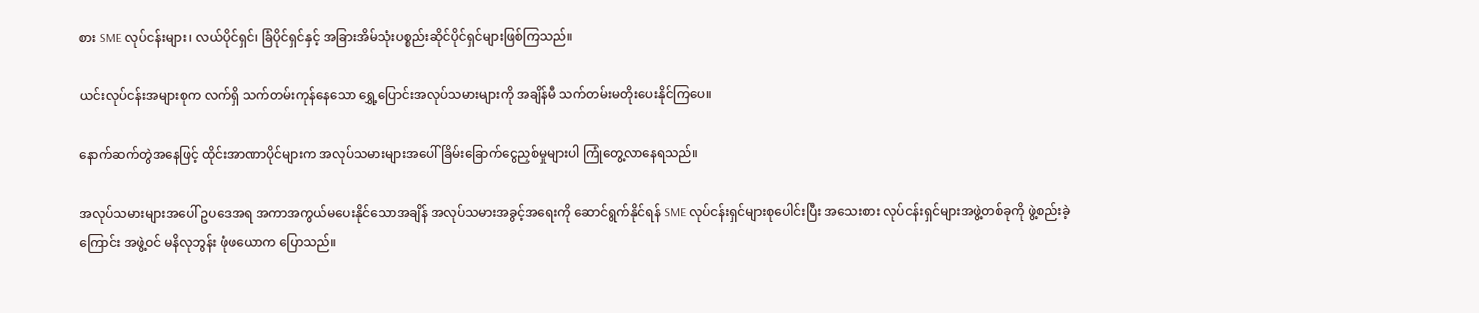စား SME လုပ်ငန်းများ၊ လယ်ပိုင်ရှင်၊ ခြံပိုင်ရှင်နှင့် အခြားအိမ်သုံးပစ္စည်းဆိုင်ပိုင်ရှင်များဖြစ်ကြသည်။

ယင်းလုပ်ငန်းအများစုက လက်ရှိ သက်တမ်းကုန်နေသော ရွှေ့ပြောင်းအလုပ်သမားများကို အချိန်မီ သက်တမ်းမတိုးပေးနိုင်ကြပေ။

နောက်ဆက်တွဲအနေဖြင့် ထိုင်းအာဏာပိုင်များက အလုပ်သမားများအပေါ် ခြိမ်းခြောက်ငွေညှစ်မှုများပါ ကြုံတွေ့လာနေရသည်။

အလုပ်သမားများအပေါ် ဥပဒေအရ အကာအကွယ်မပေးနိုင်သောအချိန် အလုပ်သမားအခွင့်အရေးကို ဆောင်ရွက်နိုင်ရန် SME လုပ်ငန်းရှင်များစုပေါင်းပြီး အသေးစား လုပ်ငန်းရှင်များအဖွဲ့တစ်ခုကို ဖွဲ့စည်းခဲ့ကြောင်း အဖွဲ့ဝင် မနိလုဘွန်း ဖုံဖယောက ပြောသည်။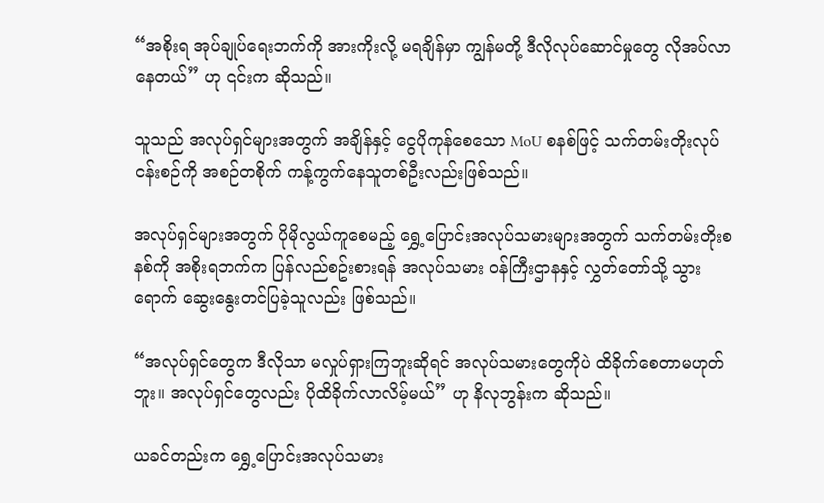“အစိုးရ အုပ်ချုပ်ရေးဘက်ကို အားကိုးလို့ မရချိန်မှာ ကျွန်မတို့ ဒီလိုလုပ်ဆောင်မှုတွေ လိုအပ်လာနေတယ်” ဟု ၎င်းက ဆိုသည်။

သူသည် အလုပ်ရှင်များအတွက် အချိန်နှင့် ငွေပိုကုန်စေသော MoU စနစ်ဖြင့် သက်တမ်းတိုးလုပ်ငန်းစဉ်ကို အစဉ်တစိုက် ကန့်ကွက်နေသူတစ်ဦးလည်းဖြစ်သည်။

အလုပ်ရှင်များအတွက် ပိုမိုလွယ်ကူစေမည့် ရွှေ့ပြောင်းအလုပ်သမားများအတွက် သက်တမ်းတိုးစနစ်ကို အစိုးရဘက်က ပြန်လည်စဥ်းစားရန် အလုပ်သမား ဝန်ကြီးဌာနနှင့် လွှတ်တော်သို့ သွားရောက် ဆွေးနွေးတင်ပြခဲ့သူလည်း ဖြစ်သည်။

“အလုပ်ရှင်တွေက ဒီလိုသာ မလှုပ်ရှားကြဘူးဆိုရင် အလုပ်သမားတွေကိုပဲ ထိခိုက်စေတာမဟုတ်ဘူး။ အလုပ်ရှင်တွေလည်း ပိုထိခိုက်လာလိမ့်မယ်” ဟု နိလုဘွန်းက ဆိုသည်။

ယခင်တည်းက ရွှေ့ပြောင်းအလုပ်သမား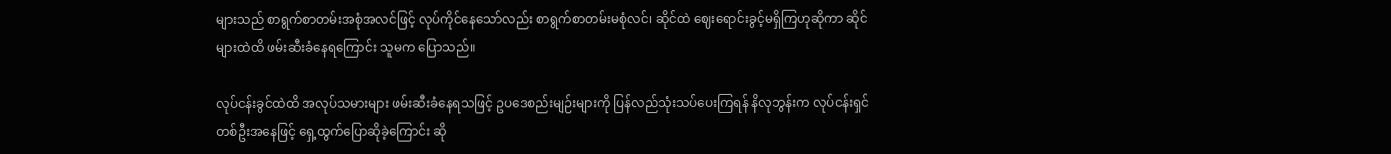များသည် စာရွက်စာတမ်းအစုံအလင်ဖြင့် လုပ်ကိုင်နေသော်လည်း စာရွက်စာတမ်းမစုံလင်၊ ဆိုင်ထဲ ဈေးရောင်းခွင့်မရှိကြဟုဆိုကာ ဆိုင်များထဲထိ ဖမ်းဆီးခံနေရကြောင်း သူမက ပြောသည်။

လုပ်ငန်းခွင်ထဲထိ အလုပ်သမားများ ဖမ်းဆီးခံနေရသဖြင့် ဥပဒေစည်းမျဉ်းများကို ပြန်လည်သုံးသပ်ပေးကြရန် နိလုဘွန်းက လုပ်ငန်းရှင်တစ်ဦးအနေဖြင့် ရှေ့ထွက်ပြောဆိုခဲ့ကြောင်း ဆို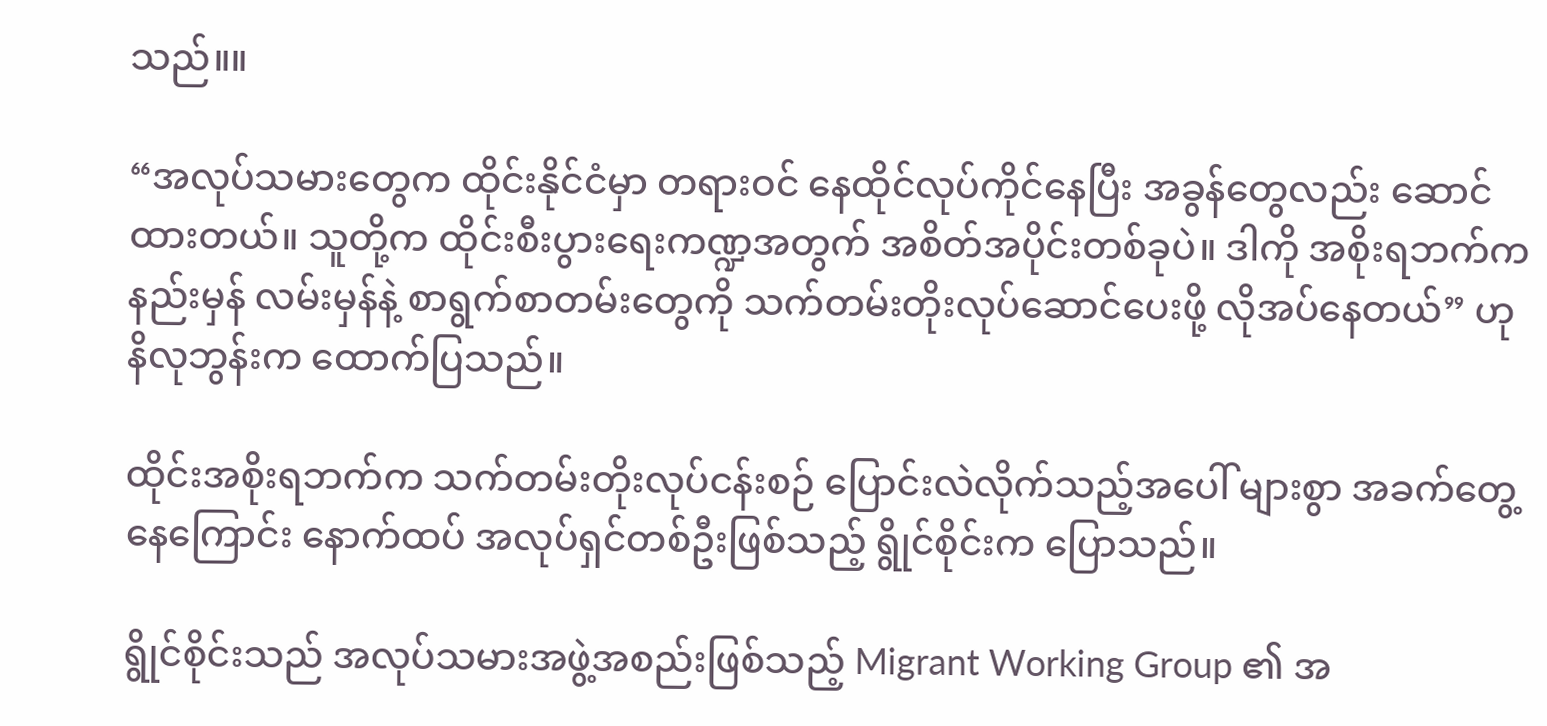သည်။။

“အလုပ်သမားတွေက ထိုင်းနိုင်ငံမှာ တရားဝင် နေထိုင်လုပ်ကိုင်နေပြီး အခွန်တွေလည်း ဆောင်ထားတယ်။ သူတို့က ထိုင်းစီးပွားရေးကဏ္ဍအတွက် အစိတ်အပိုင်းတစ်ခုပဲ။ ဒါကို အစိုးရဘက်က နည်းမှန် လမ်းမှန်နဲ့ စာရွက်စာတမ်းတွေကို သက်တမ်းတိုးလုပ်ဆောင်ပေးဖို့ လိုအပ်နေတယ်” ဟု နိလုဘွန်းက ထောက်ပြသည်။

ထိုင်းအစိုးရဘက်က သက်တမ်းတိုးလုပ်ငန်းစဉ် ပြောင်းလဲလိုက်သည့်အပေါ် များစွာ အခက်တွေ့နေကြောင်း နောက်ထပ် အလုပ်ရှင်တစ်ဦးဖြစ်သည့် ရွိုင်စိုင်းက ပြောသည်။

ရွိုင်စိုင်းသည် အလုပ်သမားအဖွဲ့အစည်းဖြစ်သည့် Migrant Working Group ၏ အ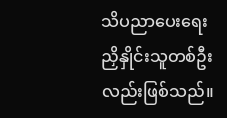သိပညာပေးရေး ညှိနှိုင်းသူတစ်ဦးလည်းဖြစ်သည်။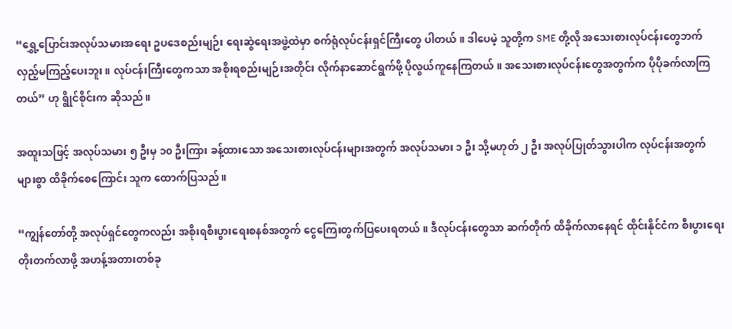“ရွှေ့ပြောင်းအလုပ်သမားအရေး ဥပဒေစည်းမျဉ်း ရေးဆွဲရေးအဖွဲ့ထဲမှာ စက်ရုံလုပ်ငန်းရှင်ကြီးတွေ ပါတယ်။ ဒါပေမဲ့ သူတို့က SME တို့လို အသေးစားလုပ်ငန်းတွေဘက် လှည့်မကြည့်ပေးဘူး။ လုပ်ငန်းကြီးတွေကသာ အစိုးရစည်းမျဉ်းအတိုင်း လိုက်နာဆောင်ရွက်ဖို့ ပိုလွယ်ကူနေကြတယ်။ အသေးစားလုပ်ငန်းတွေအတွက်က ပိုပိုခက်လာကြတယ်” ဟု ရွိုင်စိုင်းက ဆိုသည်။

အထူးသဖြင့် အလုပ်သမား ၅ ဦးမှ ၁၀ ဦးကြား ခန့်ထားသော အသေးစားလုပ်ငန်းများအတွက် အလုပ်သမား ၁ ဦး သို့မဟုတ် ၂ ဦး အလုပ်ပြုတ်သွားပါက လုပ်ငန်းအတွက် များစွာ ထိခိုက်စေကြောင်း သူက ထောက်ပြသည်။

“ကျွန်တော်တို့ အလုပ်ရှင်တွေကလည်း အစိုးရစီးပွားရေးစနစ်အတွက် ငွေကြေးတွက်ပြပေးရတယ်။ ဒီလုပ်ငန်းတွေသာ ဆက်တိုက် ထိခိုက်လာနေရင် ထိုင်းနိုင်ငံက စီးပွားရေး တိုးတက်လာဖို့ အဟန့်အတားတစ်ခု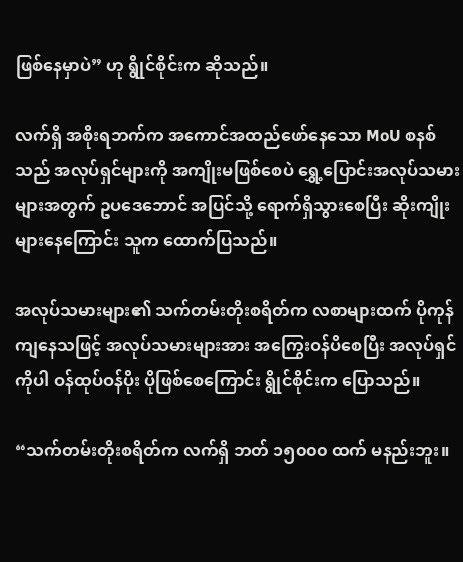ဖြစ်နေမှာပဲ” ဟု ရွိုင်စိုင်းက ဆိုသည်။

လက်ရှိ အစိုးရဘက်က အကောင်အထည်ဖော်နေသော MoU စနစ်သည် အလုပ်ရှင်များကို အကျိုးမဖြစ်စေပဲ ရွှေ့ပြောင်းအလုပ်သမားများအတွက် ဥပဒေဘောင် အပြင်သို့ ရောက်ရှိသွားစေပြီး ဆိုးကျိုးများနေကြောင်း သူက ထောက်ပြသည်။

အလုပ်သမားများ၏ သက်တမ်းတိုးစရိတ်က လစာများထက် ပိုကုန်ကျနေသဖြင့် အလုပ်သမားများအား အကြွေးဝန်ပိစေပြီး အလုပ်ရှင်ကိုပါ ဝန်ထုပ်ဝန်ပိုး ပိုဖြစ်စေကြောင်း ရွိုင်စိုင်းက ပြောသည်။

“သက်တမ်းတိုးစရိတ်က လက်ရှိ ဘတ် ၁၅၀၀၀ ထက် မနည်းဘူး။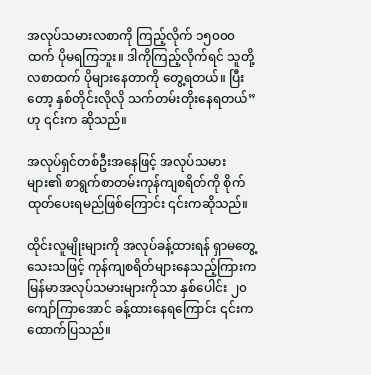အလုပ်သမားလစာကို ကြည့်လိုက် ၁၅၀၀၀ ထက် ပိုမရကြဘူး။ ဒါကိုကြည့်လိုက်ရင် သူတို့လစာထက် ပိုများနေတာကို တွေ့ရတယ်။ ပြီးတော့ နှစ်တိုင်းလိုလို သက်တမ်းတိုးနေရတယ်” ဟု ၎င်းက ဆိုသည်။

အလုပ်ရှင်တစ်ဦးအနေဖြင့် အလုပ်သမားများ၏ စာရွက်စာတမ်းကုန်ကျစရိတ်ကို စိုက်ထုတ်ပေးရမည်ဖြစ်ကြောင်း ၎င်းကဆိုသည်။

ထိုင်းလူမျိုးများကို အလုပ်ခန့်ထားရန် ရှာမတွေ့သေးသဖြင့် ကုန်ကျစရိတ်များနေသည့်ကြားက မြန်မာအလုပ်သမားများကိုသာ နှစ်ပေါင်း ၂၀ ကျော်ကြာအောင် ခန့်ထားနေရကြောင်း ၎င်းက ထောက်ပြသည်။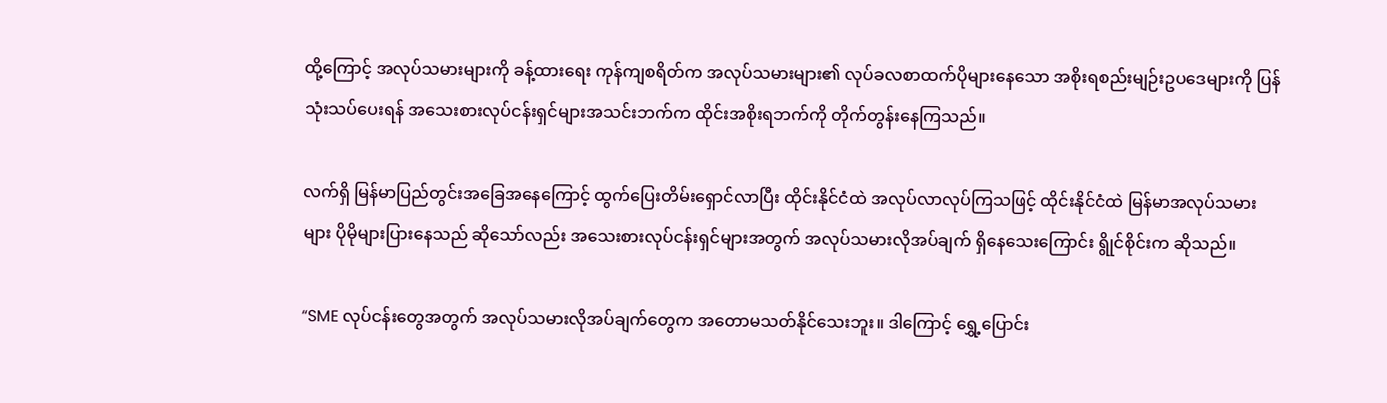ထို့ကြောင့် အလုပ်သမားများကို ခန့်ထားရေး ကုန်ကျစရိတ်က အလုပ်သမားများ၏ လုပ်ခလစာထက်ပိုများနေသော အစိုးရစည်းမျဉ်းဥပဒေများကို ပြန်သုံးသပ်ပေးရန် အသေးစားလုပ်ငန်းရှင်များအသင်းဘက်က ထိုင်းအစိုးရဘက်ကို တိုက်တွန်းနေကြသည်။

လက်ရှိ မြန်မာပြည်တွင်းအခြေအနေကြောင့် ထွက်ပြေးတိမ်းရှောင်လာပြီး ထိုင်းနိုင်ငံထဲ အလုပ်လာလုပ်ကြသဖြင့် ထိုင်းနိုင်ငံထဲ မြန်မာအလုပ်သမားများ ပိုမိုများပြားနေသည် ဆိုသော်လည်း အသေးစားလုပ်ငန်းရှင်များအတွက် အလုပ်သမားလိုအပ်ချက် ရှိနေသေးကြောင်း ရွိုင်စိုင်းက ဆိုသည်။

“SME လုပ်ငန်းတွေအတွက် အလုပ်သမားလိုအပ်ချက်တွေက အတောမသတ်နိုင်သေးဘူး။ ဒါကြောင့် ရွှေ့ပြောင်း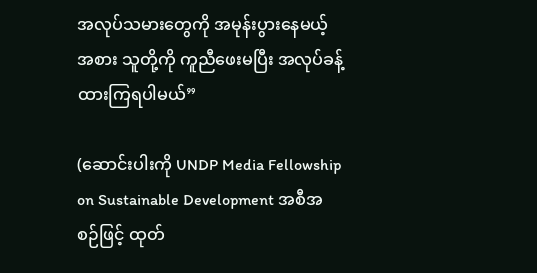အလုပ်သမားတွေကို အမုန်းပွားနေမယ့်အစား သူတို့ကို ကူညီဖေးမပြီး အလုပ်ခန့်ထားကြရပါမယ်”

(ဆောင်းပါးကို UNDP Media Fellowship on Sustainable Development အစီအစဉ်ဖြင့် ထုတ်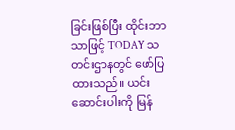ခြင်းဖြစ်ပြီး ထိုင်းဘာသာဖြင့် TODAY သတင်းဌာနတွင် ဖော်ပြထားသည်။ ယင်းဆောင်းပါးကို မြန်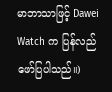မာဘာသာဖြင့် Dawei Watch က ပြန်လည်ဖော်ပြပါသည်။)